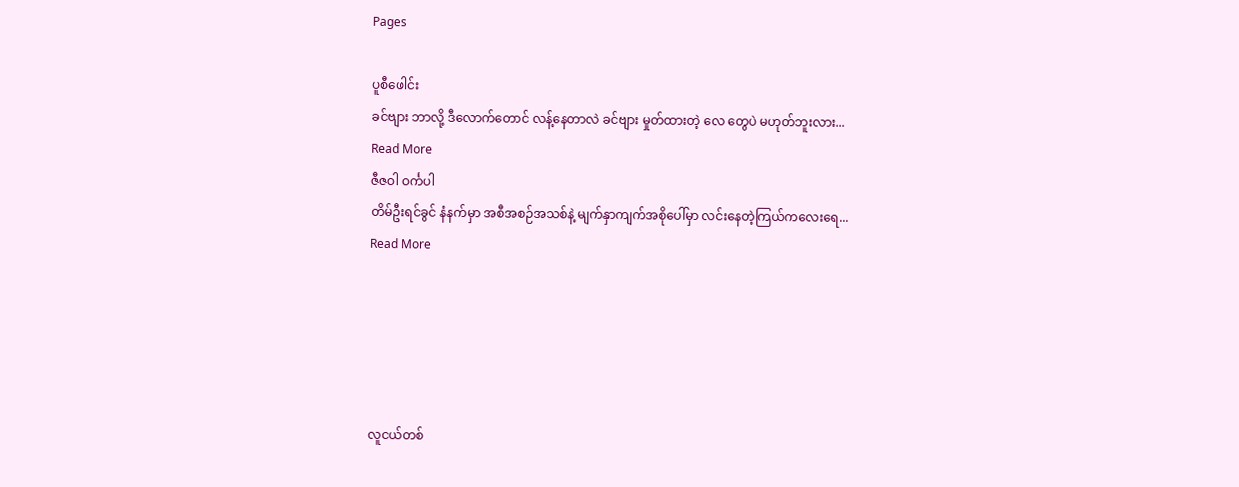Pages

ပူစီဖေါင်း
ခင်ဗျား ဘာလို့ ဒီလောက်တောင် လန့်နေတာလဲ ခင်ဗျား မှုတ်ထားတဲ့ လေ တွေပဲ မဟုတ်ဘူးလား...
Read More
ဇီဇဝါ ဝင်္ကပါ
တိမ်ဦးရင်ခွင် နံနက်မှာ အစီအစဉ်အသစ်နဲ့ မျက်နှာကျက်အစိုပေါ်မှာ လင်းနေတဲ့ကြယ်ကလေးရေ...
Read More





လူငယ်တစ်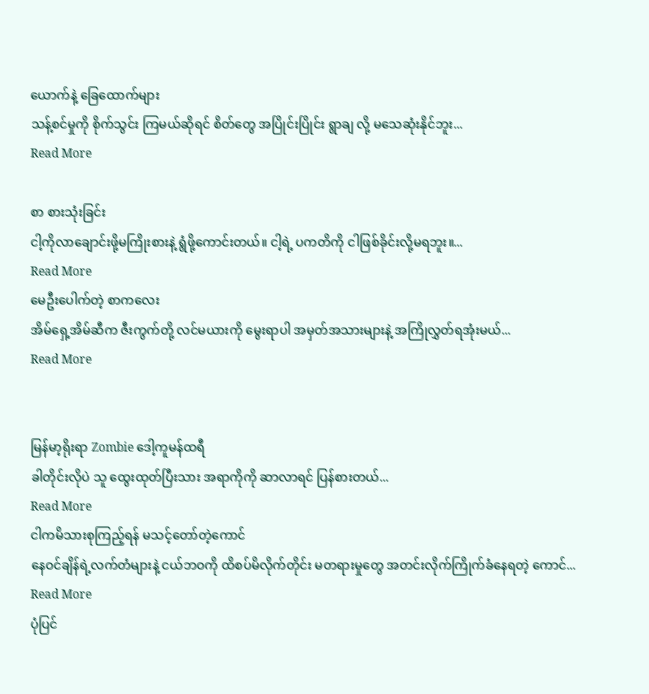ယောက်နဲ့ ခြေထောက်များ
သန့်စင်မှုကို စိုက်သွင်း ကြမယ်ဆိုရင် စိတ်တွေ အပြိုင်းပြိုင်း ရွာချ လို့ မသေဆုံးနိုင်ဘူး...
Read More

စာ စားသုံးခြင်း
ငါ့ကိုလာချောင်းဖို့မကြိုးစားနဲ့ ရွံဖို့ကောင်းတယ်။ ငါ့ရဲ့ ပကတိကို ငါဖြစ်ခိုင်းလို့မရဘူး။...
Read More
မေဦးပေါက်တဲ့ စာကလေး
အိမ်ရှေ့အိမ်ဆီက ဇီးကွက်တို့ လင်မယားကို မွေးရာပါ အမှတ်အသားများနဲ့ အကြိုလွှတ်ရအုံးမယ်...
Read More


မြန်မာ့ရိုးရာ Zombie ဒေါ့ကူမန်ထရီ
ခါတိုင်းလိုပဲ သူ ထွေးထုတ်ပြီးသား အရာကိုကို ဆာလာရင် ပြန်စားတယ်...
Read More
ငါကမိသားစုကြည့်ရန် မသင့်တော်တဲ့ကောင်
နေဝင်ချိန်ရဲ့လက်တံများနဲ့ ငယ်ဘဝကို ထိစပ်မိလိုက်တိုင်း မတရားမှုတွေ အတင်းလိုက်ကြိုက်ခံနေရတဲ့ ကောင်...
Read More
ပုံပြင်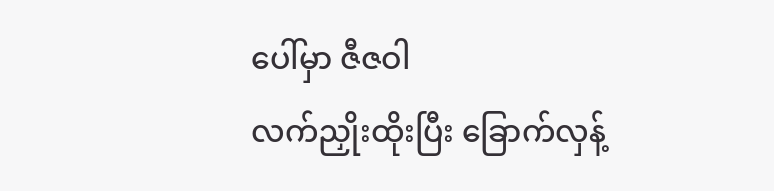ပေါ်မှာ ဇီဇဝါ
လက်ညှိုးထိုးပြီး ခြောက်လှန့်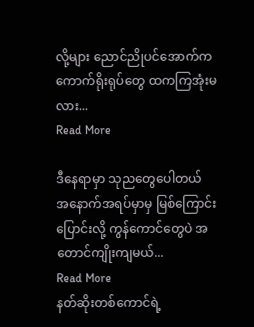လို့များ ညောင်ညိုပင်အောက်က ကောက်ရိုးရုပ်တွေ ထကကြအုံးမလား...
Read More

ဒီနေရာမှာ သုညတွေပေါတယ်
အနောက်အရပ်မှာမှ မြစ်ကြောင်းပြောင်းလို့ ကွန်ကောင်တွေပဲ အတောင်ကျိုးကျမယ်...
Read More
နတ်ဆိုးတစ်ကောင်ရဲ့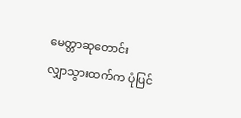မေတ္တာဆုတောင်း
လျှာသွားထက်က ပုံပြင်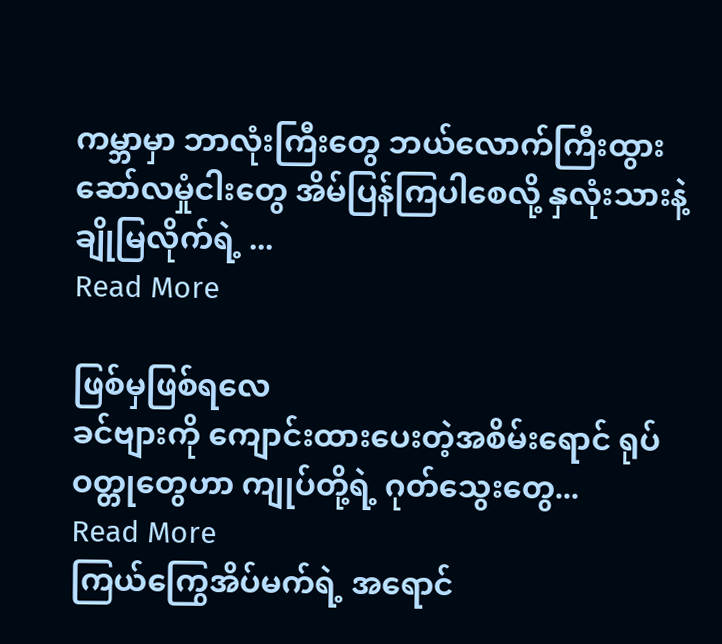ကမ္ဘာမှာ ဘာလုံးကြီးတွေ ဘယ်လောက်ကြီးထွား ဆော်လမှုံငါးတွေ အိမ်ပြန်ကြပါစေလို့ နှလုံးသားနဲ့ ချိုမြလိုက်ရဲ့ ...
Read More

ဖြစ်မှဖြစ်ရလေ
ခင်ဗျားကို ကျောင်းထားပေးတဲ့အစိမ်းရောင် ရုပ်ဝတ္တုတွေဟာ ကျုပ်တို့ရဲ့ ဂုတ်သွေးတွေ...
Read More
ကြယ်ကြွေအိပ်မက်ရဲ့ အရောင်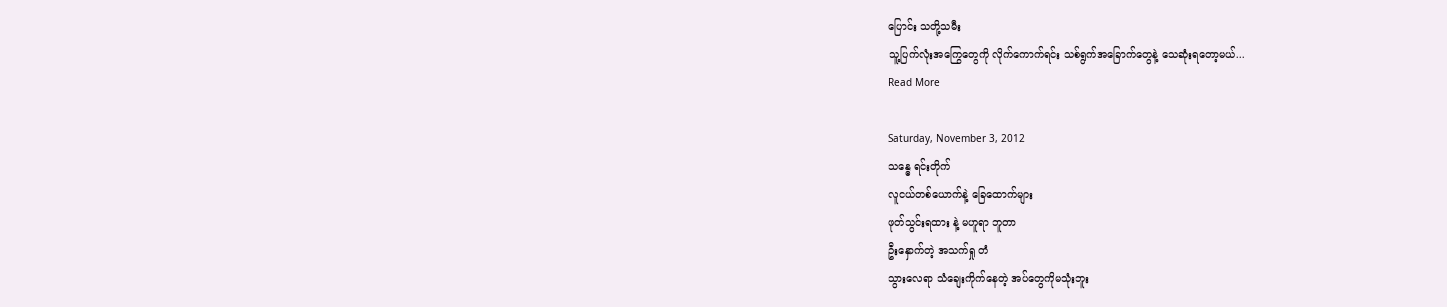ပြောင်း သတို့သမီး
သူ့ပြက်လုံးအကြွေတွေကို လိုက်ကောက်ရင်း သစ်ရွက်အခြောက်တွေနဲ့ သေဆုံးရတော့မယ်...
Read More

Saturday, November 3, 2012
သန္ဓေ ရင်းတိုက်
လူငယ်တစ်ယောက်နဲ့ ခြေထောက်များ
ဖုတ်သွင်းရထား နဲ့ မဟူရာ ဘူတာ
ဦးနှောက်တဲ့ အသက်ရှု တံ
သွားလေရာ သံချေးကိုက်နေတဲ့ အပ်တွေကိုမသုံးဘူး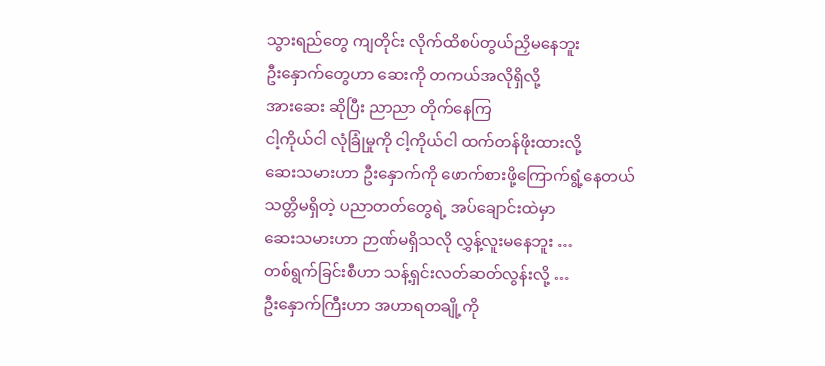သွားရည်တွေ ကျတိုင်း လိုက်ထိစပ်တွယ်ညှိမနေဘူး
ဦးနှောက်တွေဟာ ဆေးကို တကယ်အလိုရှိလို့
အားဆေး ဆိုပြီး ညာညာ တိုက်နေကြ
ငါ့ကိုယ်ငါ လုံခြုံမှုကို ငါ့ကိုယ်ငါ ထက်တန်ဖိုးထားလို့
ဆေးသမားဟာ ဦးနှောက်ကို ဖောက်စားဖို့ကြောက်ရွံ့နေတယ်
သတ္တိမရှိတဲ့ ပညာတတ်တွေရဲ့ အပ်ချောင်းထဲမှာ
ဆေးသမားဟာ ဉာဏ်မရှိသလို လွှန့်လူးမနေဘူး …
တစ်ရွက်ခြင်းစီဟာ သန့်ရှင်းလတ်ဆတ်လွန်းလို့ …
ဦးနှောက်ကြီးဟာ အဟာရတချို့ကို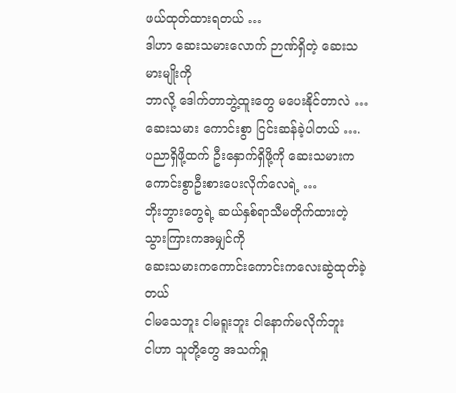ဖယ်ထုတ်ထားရတယ် …
ဒါဟာ ဆေးသမားလောက် ဉာဏ်ရှိတဲ့ ဆေးသမားမျိုးကို
ဘာလို့ ဒေါက်တာဘွဲ့ထူးတွေ မပေးနိုင်တာလဲ …
ဆေးသမား ကောင်းစွာ ငြင်းဆန်ခဲ့ပါတယ် ….
ပညာရှိဖို့ထက် ဦးနှောက်ရှိဖို့ကို ဆေးသမားက
ကောင်းစွာဦးစားပေးလိုက်လေရဲ့ …
ဘိုးဘွားတွေရဲ့ ဆယ်နှစ်ရာသီမတိုက်ထားတဲ့ သွားကြားကအမျှင်ကို
ဆေးသမားကကောင်းကောင်းကလေးဆွဲထုတ်ခဲ့တယ်
ငါမသေဘူး ငါမရူးဘူး ငါနောက်မလိုက်ဘူး
ငါဟာ သူတို့တွေ အသက်ရှု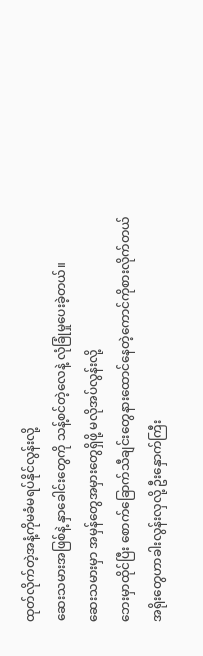ထုတ်လိုက်တဲ့အနံ့ကိုမခံမရပ်နိုင်လွန်းလို့
ဆေးသမားအဖြစ်နဲ့ နှာခေါင်းတွေကို သန့်စင်တဲ့လေနဲ့ လုံခြုံမှုပေးခဲ့တယ်။
ဆေးသမားမှာ အမှန်တွေအမှားတွေရှိဖို့ မလိုအပ်လွန်းလို့
ဘေးမှာထိုင်ပြီး စောက်ခြောက်သီချင်းတွေနားထောင်နေတဲ့ကောင်ကိုစားလိုက်တယ်
အရိုးတွေဟာခါးလွန်းလှလို့ ဦးနှောက်ကြီး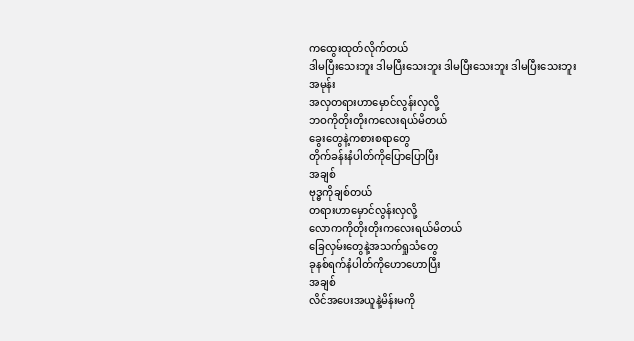ကထွေးထုတ်လိုက်တယ်
ဒါမပြီးသေးဘူး ဒါမပြီးသေးဘူး ဒါမပြီးသေးဘူး ဒါမပြီးသေးဘူး
အမုန်း
အလှတရားဟာမှောင်လွန်းလှလို့
ဘဝကိုတိုးတိုးကလေးရယ်မိတယ်
ခွေးတွေနဲ့ကစားစရာတွေ
တိုက်ခန်းနံပါတ်ကိုပြောပြောပြီး
အချစ်
ဗုဒ္ဓကိုချစ်တယ်
တရားဟာမှောင်လွန်းလှလို့
လောကကိုတိုးတိုးကလေးရယ်မိတယ်
ခြေလှမ်းတွေနဲ့အသက်ရှုသံတွေ
ခုနစ်ရက်နံပါတ်ကိုဟောဟောပြီး
အချစ်
လိင်အပေးအယူနဲ့မိန်းမကို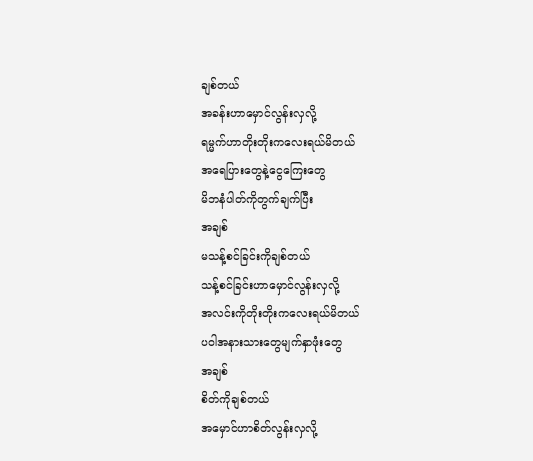ချစ်တယ်
အခန်းဟာမှောင်လွန်းလှလို့
ရမ္မက်ဟာတိုးတိုးကလေးရယ်မိတယ်
အရေပြားတွေနဲ့ငွေကြေးတွေ
မိဘနံပါတ်ကိုတွက်ချက်ပြီး
အချစ်
မသန့်စင်ခြင်းကိုချစ်တယ်
သန့်စင်ခြင်းဟာမှောင်လွန်းလှလို့
အလင်းကိုတိုးတိုးကလေးရယ်မိတယ်
ပဝါအနားသားတွေမျက်နှာဖုံးတွေ
အချစ်
စိတ်ကိုချစ်တယ်
အမှောင်ဟာစိတ်လွန်းလှလို့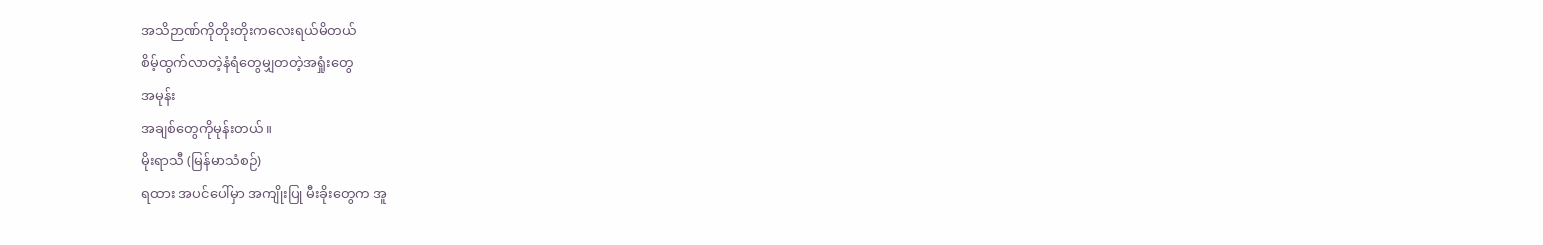အသိဉာဏ်ကိုတိုးတိုးကလေးရယ်မိတယ်
စိမ့်ထွက်လာတဲ့နံရံတွေမျှတတဲ့အရှုံးတွေ
အမုန်း
အချစ်တွေကိုမုန်းတယ်။
မိုးရာသီ (မြန်မာသံစဉ်)
ရထား အပင်ပေါ်မှာ အကျိုးပြု မီးခိုးတွေက အူ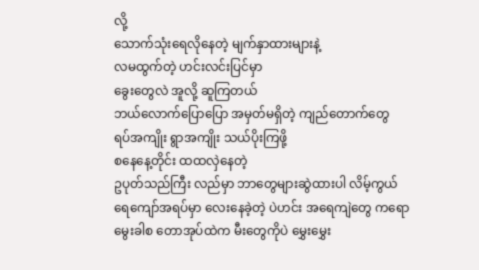လို့
သောက်သုံးရေလိုနေတဲ့ မျက်နှာထားများနဲ့
လမထွက်တဲ့ ဟင်းလင်းပြင်မှာ
ခွေးတွေလဲ အူလို့ ဆူကြတယ်
ဘယ်လောက်ပြောပြော အမှတ်မရှိတဲ့ ကျည်တောက်တွေ
ရပ်အကျိုး ရွာအကျိုး သယ်ပိုးကြဖို့
စနေနေ့တိုင်း ထထလှဲနေတဲ့
ဥပုတ်သည်ကြီး လည်မှာ ဘာတွေများဆွဲထားပါ လိမ့်ကွယ်
ရေကျော်အရပ်မှာ လေးနေခဲ့တဲ့ ပဲဟင်း အရေကျဲတွေ ကရော
မွေးခါစ တောအုပ်ထဲက မီးတွေကိုပဲ မွှေးမွှေး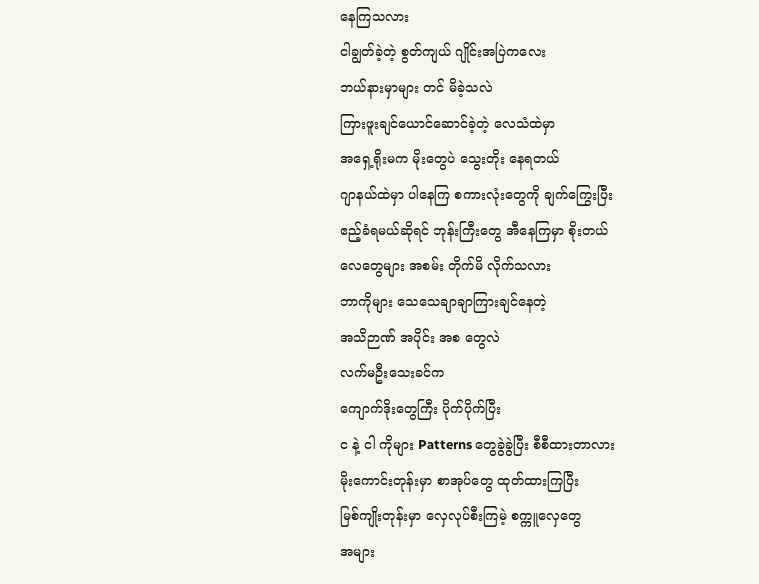နေကြသလား
ငါချွတ်ခဲ့တဲ့ စွတ်ကျယ် ဂျိုင်းအပြဲကလေး
ဘယ်နားမှာများ တင် မိခဲ့သလဲ
ကြားဖူးချင်ယောင်ဆောင်ခဲ့တဲ့ လေသံထဲမှာ
အရှေ့ရိုးမက မိုးတွေပဲ သွေးတိုး နေရတယ်
ဂျာနယ်ထဲမှာ ပါနေကြ စကားလုံးတွေကို ချက်ကြွေးပြီး
ဧည့်ခံရမယ်ဆိုရင် ဘုန်းကြီးတွေ အီနေကြမှာ စိုးတယ်
လေတွေများ အစမ်း တိုက်မိ လိုက်သလား
ဘာကိုများ သေသေချာချာကြားချင်နေတဲ့
အသိဉာဏ် အပိုင်း အစ တွေလဲ
လက်မဦးသေးခင်က
ကျောက်ဒိုးတွေကြီး ပိုက်ပိုက်ပြီး
င နဲ့ ငါ ကိုများ Patterns တွေခွဲခွဲပြီး စီစီထားတာလား
မိုးကောင်းတုန်းမှာ စာအုပ်တွေ ထုတ်ထားကြပြီး
မြစ်ကျိုးတုန်းမှာ လှေလုပ်စီးကြမဲ့ စက္ကူလှေတွေ
အများ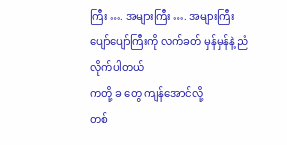ကြီး …. အများကြီး …. အများကြီး
ပျော်ပျော်ကြီးကို လက်ခတ် မှန်မှန်နဲ့ ညံ လိုက်ပါတယ်
ကတို့ ခ တွေ ကျန်အောင်လို့
တစ်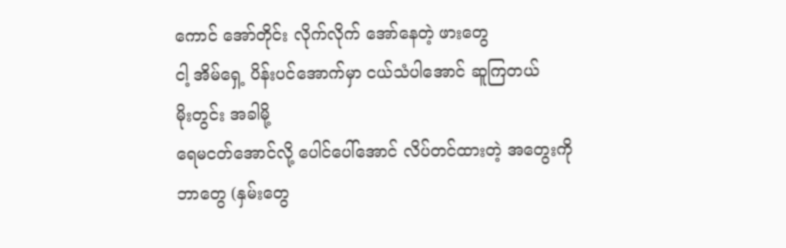ကောင် အော်တိုင်း လိုက်လိုက် အော်နေတဲ့ ဖားတွေ
ငါ့ အိမ်ရှေ့ ပိန်းပင်အောက်မှာ ငယ်သံပါအောင် ဆူကြတယ်
မိုးတွင်း အခါမို့
ရေမငတ်အောင်လို့ ပေါင်ပေါ်အောင် လိပ်တင်ထားတဲ့ အတွေးကို
ဘာတွေ (နှမ်းတွေ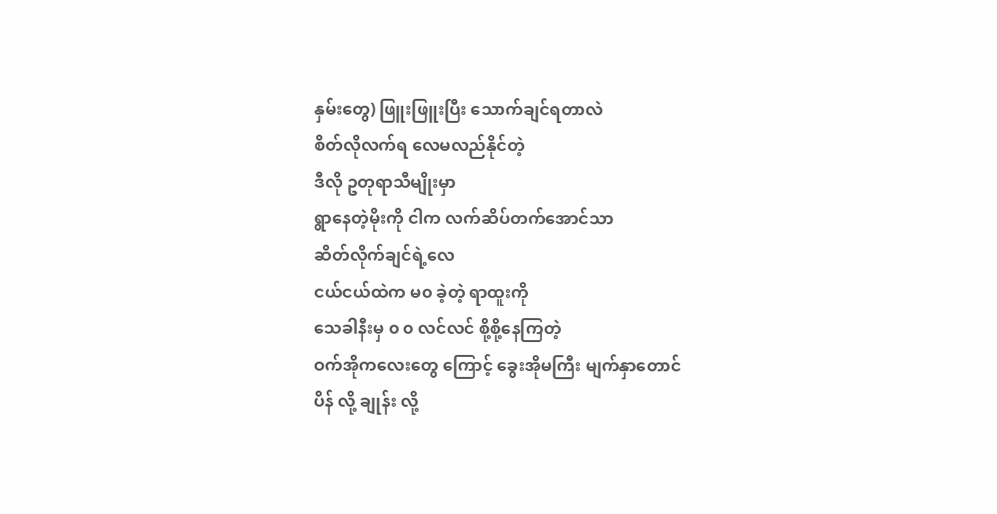နှမ်းတွေ) ဖြူးဖြူးပြီး သောက်ချင်ရတာလဲ
စိတ်လိုလက်ရ လေမလည်နိုင်တဲ့
ဒီလို ဥတုရာသီမျိုးမှာ
ရွာနေတဲ့မိုးကို ငါက လက်ဆိပ်တက်အောင်သာ
ဆိတ်လိုက်ချင်ရဲ့လေ
ငယ်ငယ်ထဲက မ၀ ခဲ့တဲ့ ရာထူးကို
သေခါနီးမှ ၀ ၀ လင်လင် စို့စို့နေကြတဲ့
ဝက်အိုကလေးတွေ ကြောင့် ခွေးအိုမကြီး မျက်နှာတောင်
ပိန် လို့ ချုန်း လို့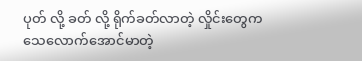ပုတ် လို့ ခတ် လို့ ရိုက်ခတ်လာတဲ့ လှိုင်းတွေက
သေလောက်အောင်မာတဲ့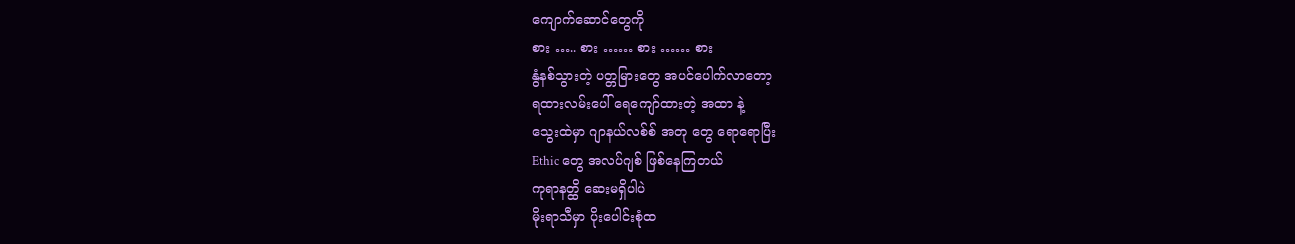ကျောက်ဆောင်တွေကို
စား ….. စား …… စား …… စား
နွံနစ်သွားတဲ့ ပတ္တမြားတွေ အပင်ပေါက်လာတော့
ရထားလမ်းပေါ် ရေကျော်ထားတဲ့ အထာ နဲ့
သွေးထဲမှာ ဂျာနယ်လစ်စ် အတု တွေ ရောရောပြီး
Ethic တွေ အလပ်ဂျစ် ဖြစ်နေကြတယ်
ကုရာနတ္ထိ ဆေးမရှိပါပဲ
မိုးရာသီမှာ ပိုးပေါင်းစုံထ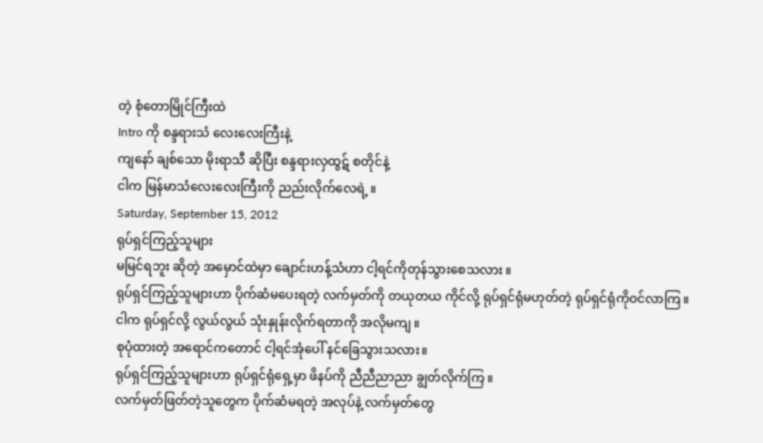တဲ့ စုံတောမြိုင်ကြီးထဲ
Intro ကို စန္ဒရားသံ လေးလေးကြီးနဲ့
ကျနော် ချစ်သော မိုးရာသီ ဆိုပြီး စန္ဒရားလှထွဋ် စတိုင်နဲ့
ငါက မြန်မာသံလေးလေးကြီးကို ညည်းလိုက်လေရဲ့ ။
Saturday, September 15, 2012
ရုပ်ရှင်ကြည့်သူများ
မမြင်ရဘူး ဆိုတဲ့ အမှောင်ထဲမှာ ချောင်းဟန့်သံဟာ ငါ့ရင်ကိုတုန်သွားစေသလား ။
ရုပ်ရှင်ကြည့်သူများဟာ ပိုက်ဆံမပေးရတဲ့ လက်မှတ်ကို တယုတယ ကိုင်လို့ ရုပ်ရှင်ရုံမဟုတ်တဲ့ ရုပ်ရှင်ရုံကိုဝင်လာကြ ။
ငါက ရုပ်ရှင်လို့ လွယ်လွယ် သုံးနှုန်းလိုက်ရတာကို အလိုမကျ ။
စုပုံထားတဲ့ အရောင်ကတောင် ငါ့ရင်အုံပေါ် နင်ခြေသွားသလား။
ရုပ်ရှင်ကြည့်သူများဟာ ရုပ်ရှင်ရုံရှေ့မှာ ဖိနပ်ကို ညီညီညာညာ ချွတ်လိုက်ကြ ။
လက်မှတ်ဖြတ်တဲ့သူတွေက ပိုက်ဆံမရတဲ့ အလုပ်နဲ့ လက်မှတ်တွေ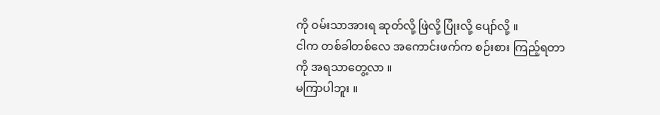ကို ဝမ်းသာအားရ ဆုတ်လို့ ဖြဲလို့ ပြုံးလို့ ပျော်လို့ ။
ငါက တစ်ခါတစ်လေ အကောင်းဖက်က စဉ်းစား ကြည့်ရတာကို အရသာတွေ့လာ ။
မကြာပါဘူး ။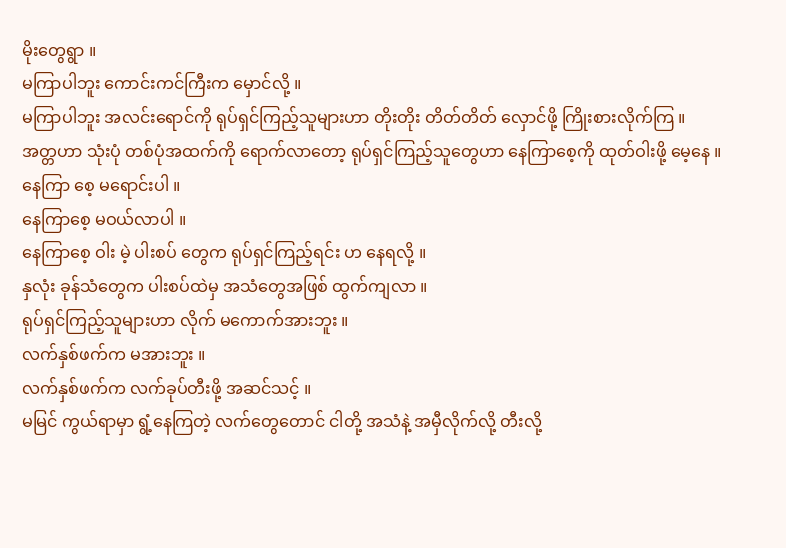မိုးတွေရွာ ။
မကြာပါဘူး ကောင်းကင်ကြီးက မှောင်လို့ ။
မကြာပါဘူး အလင်းရောင်ကို ရုပ်ရှင်ကြည့်သူများဟာ တိုးတိုး တိတ်တိတ် လှောင်ဖို့ ကြိုးစားလိုက်ကြ ။
အတ္တဟာ သုံးပုံ တစ်ပုံအထက်ကို ရောက်လာတော့ ရုပ်ရှင်ကြည့်သူတွေဟာ နေကြာစေ့ကို ထုတ်ဝါးဖို့ မေ့နေ ။
နေကြာ စေ့ မရောင်းပါ ။
နေကြာစေ့ မဝယ်လာပါ ။
နေကြာစေ့ ဝါး မဲ့ ပါးစပ် တွေက ရုပ်ရှင်ကြည့်ရင်း ဟ နေရလို့ ။
နှလုံး ခုန်သံတွေက ပါးစပ်ထဲမှ အသံတွေအဖြစ် ထွက်ကျလာ ။
ရုပ်ရှင်ကြည့်သူများဟာ လိုက် မကောက်အားဘူး ။
လက်နှစ်ဖက်က မအားဘူး ။
လက်နှစ်ဖက်က လက်ခုပ်တီးဖို့ အဆင်သင့် ။
မမြင် ကွယ်ရာမှာ ရွံ့နေကြတဲ့ လက်တွေတောင် ငါတို့ အသံနဲ့ အမှီလိုက်လို့ တီးလို့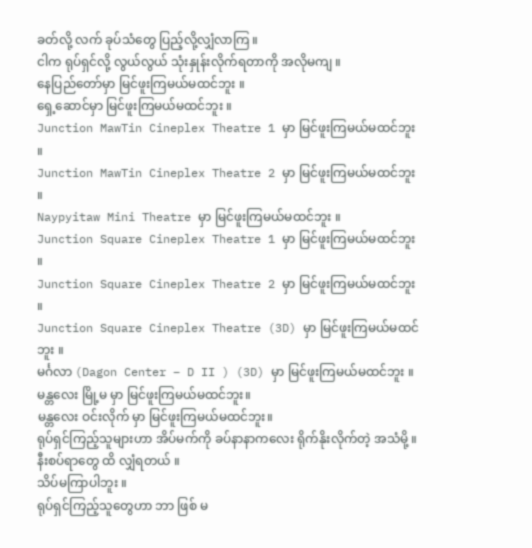ခတ်လို့ လက် ခုပ်သံတွေ ပြည့်လို့လျှံလာကြ ။
ငါက ရုပ်ရှင်လို့ လွယ်လွယ် သုံးနှုန်းလိုက်ရတာကို အလိုမကျ ။
နေပြည်တော်မှာ မြင်ဖူးကြမယ်မထင်ဘူး ။
ရှေ့ဆောင်မှာ မြင်ဖူးကြမယ်မထင်ဘူး ။
Junction MawTin Cineplex Theatre 1 မှာ မြင်ဖူးကြမယ်မထင်ဘူး ။
Junction MawTin Cineplex Theatre 2 မှာ မြင်ဖူးကြမယ်မထင်ဘူး ။
Naypyitaw Mini Theatre မှာ မြင်ဖူးကြမယ်မထင်ဘူး ။
Junction Square Cineplex Theatre 1 မှာ မြင်ဖူးကြမယ်မထင်ဘူး ။
Junction Square Cineplex Theatre 2 မှာ မြင်ဖူးကြမယ်မထင်ဘူး ။
Junction Square Cineplex Theatre (3D) မှာ မြင်ဖူးကြမယ်မထင်ဘူး ။
မင်္ဂလာ (Dagon Center – D II ) (3D) မှာ မြင်ဖူးကြမယ်မထင်ဘူး ။
မန္တလေး မြို့မ မှာ မြင်ဖူးကြမယ်မထင်ဘူး။
မန္တလေး ဝင်းလိုက် မှာ မြင်ဖူးကြမယ်မထင်ဘူး။
ရုပ်ရှင်ကြည့်သူများဟာ အိပ်မက်ကို ခပ်နာနာကလေး ရိုက်နိုးလိုက်တဲ့ အသံမို့ ။
နီးစပ်ရာတွေ ထိ လျှံရတယ် ။
သိပ်မကြာပါဘူး ။
ရုပ်ရှင်ကြည့်သူတွေဟာ ဘာ ဖြစ် မ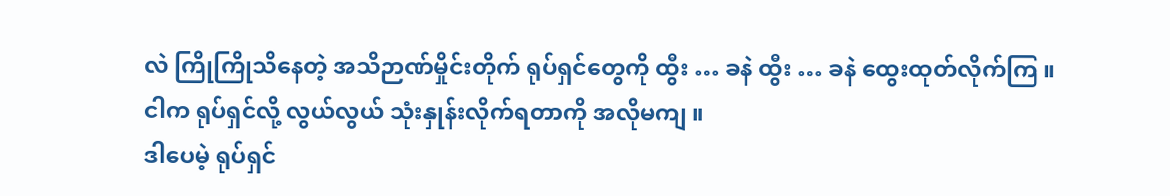လဲ ကြိုကြိုသိနေတဲ့ အသိဉာဏ်မှိုင်းတိုက် ရုပ်ရှင်တွေကို ထွီး … ခနဲ ထွီး … ခနဲ ထွေးထုတ်လိုက်ကြ ။
ငါက ရုပ်ရှင်လို့ လွယ်လွယ် သုံးနှုန်းလိုက်ရတာကို အလိုမကျ ။
ဒါပေမဲ့ ရုပ်ရှင်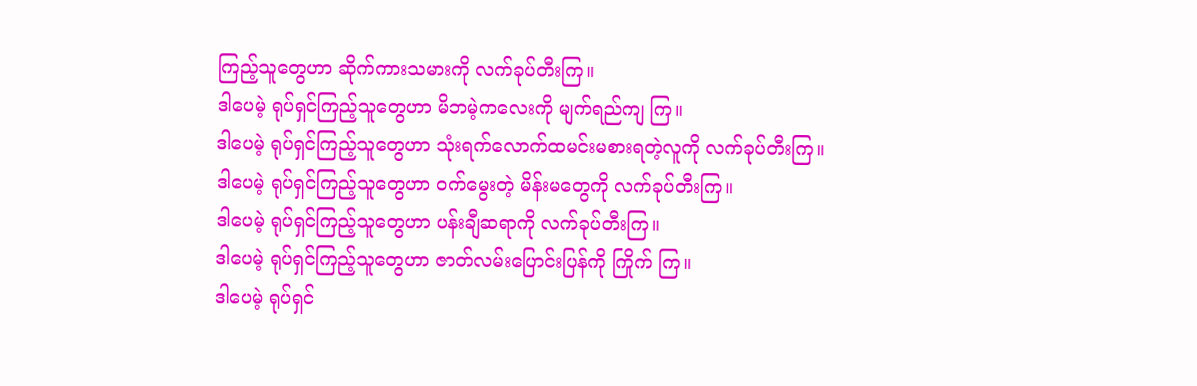ကြည့်သူတွေဟာ ဆိုက်ကားသမားကို လက်ခုပ်တီးကြ။
ဒါပေမဲ့ ရုပ်ရှင်ကြည့်သူတွေဟာ မိဘမဲ့ကလေးကို မျက်ရည်ကျ ကြ။
ဒါပေမဲ့ ရုပ်ရှင်ကြည့်သူတွေဟာ သုံးရက်လောက်ထမင်းမစားရတဲ့လူကို လက်ခုပ်တီးကြ။
ဒါပေမဲ့ ရုပ်ရှင်ကြည့်သူတွေဟာ ဝက်မွေးတဲ့ မိန်းမတွေကို လက်ခုပ်တီးကြ။
ဒါပေမဲ့ ရုပ်ရှင်ကြည့်သူတွေဟာ ပန်းချီဆရာကို လက်ခုပ်တီးကြ။
ဒါပေမဲ့ ရုပ်ရှင်ကြည့်သူတွေဟာ ဇာတ်လမ်းပြောင်းပြန်ကို ကြိုက် ကြ။
ဒါပေမဲ့ ရုပ်ရှင်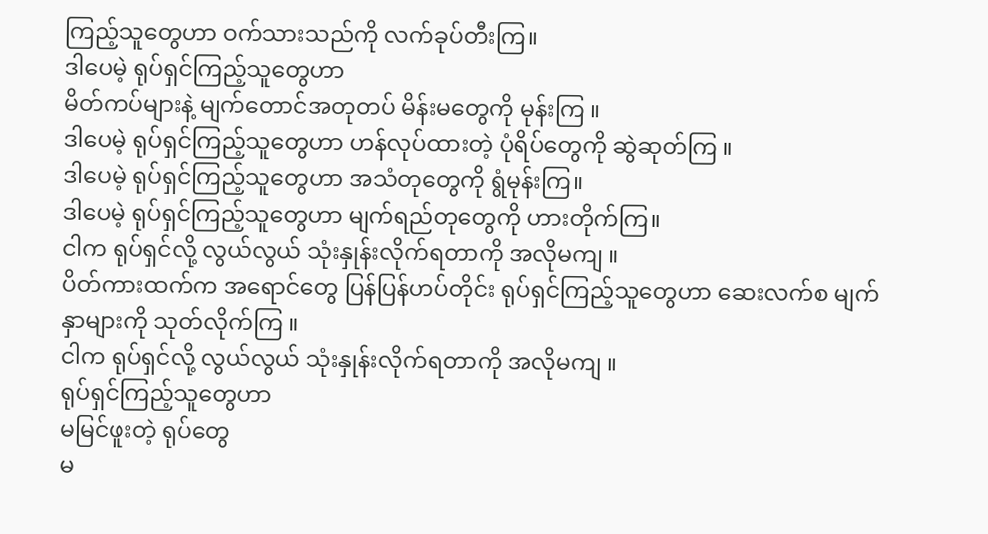ကြည့်သူတွေဟာ ဝက်သားသည်ကို လက်ခုပ်တီးကြ။
ဒါပေမဲ့ ရုပ်ရှင်ကြည့်သူတွေဟာ
မိတ်ကပ်များနဲ့ မျက်တောင်အတုတပ် မိန်းမတွေကို မုန်းကြ ။
ဒါပေမဲ့ ရုပ်ရှင်ကြည့်သူတွေဟာ ဟန်လုပ်ထားတဲ့ ပုံရိပ်တွေကို ဆွဲဆုတ်ကြ ။
ဒါပေမဲ့ ရုပ်ရှင်ကြည့်သူတွေဟာ အသံတုတွေကို ရွံမုန်းကြ။
ဒါပေမဲ့ ရုပ်ရှင်ကြည့်သူတွေဟာ မျက်ရည်တုတွေကို ဟားတိုက်ကြ။
ငါက ရုပ်ရှင်လို့ လွယ်လွယ် သုံးနှုန်းလိုက်ရတာကို အလိုမကျ ။
ပိတ်ကားထက်က အရောင်တွေ ပြန်ပြန်ဟပ်တိုင်း ရုပ်ရှင်ကြည့်သူတွေဟာ ဆေးလက်စ မျက်နှာများကို သုတ်လိုက်ကြ ။
ငါက ရုပ်ရှင်လို့ လွယ်လွယ် သုံးနှုန်းလိုက်ရတာကို အလိုမကျ ။
ရုပ်ရှင်ကြည့်သူတွေဟာ
မမြင်ဖူးတဲ့ ရုပ်တွေ
မ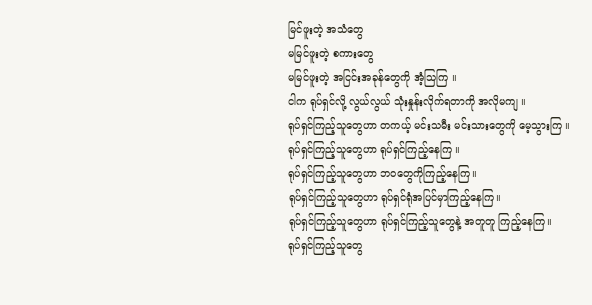မြင်ဖူးတဲ့ အသံတွေ
မမြင်ဖူးတဲ့ စကားတွေ
မမြင်ဖူးတဲ့ အငြင်းအခုန်တွေကို အံ့သြကြ ။
ငါက ရုပ်ရှင်လို့ လွယ်လွယ် သုံးနှုန်းလိုက်ရတာကို အလိုမကျ ။
ရုပ်ရှင်ကြည့်သူတွေဟာ တကယ့် မင်းသမီး မင်းသားတွေကို မေ့သွားကြ ။
ရုပ်ရှင်ကြည့်သူတွေဟာ ရုပ်ရှင်ကြည့်နေကြ ။
ရုပ်ရှင်ကြည့်သူတွေဟာ ဘဝတွေကိုကြည့်နေကြ။
ရုပ်ရှင်ကြည့်သူတွေဟာ ရုပ်ရှင်ရုံအပြင်မှာကြည့်နေကြ။
ရုပ်ရှင်ကြည့်သူတွေဟာ ရုပ်ရှင်ကြည့်သူတွေနဲ့ အတူတူ ကြည့်နေကြ။
ရုပ်ရှင်ကြည့်သူတွေ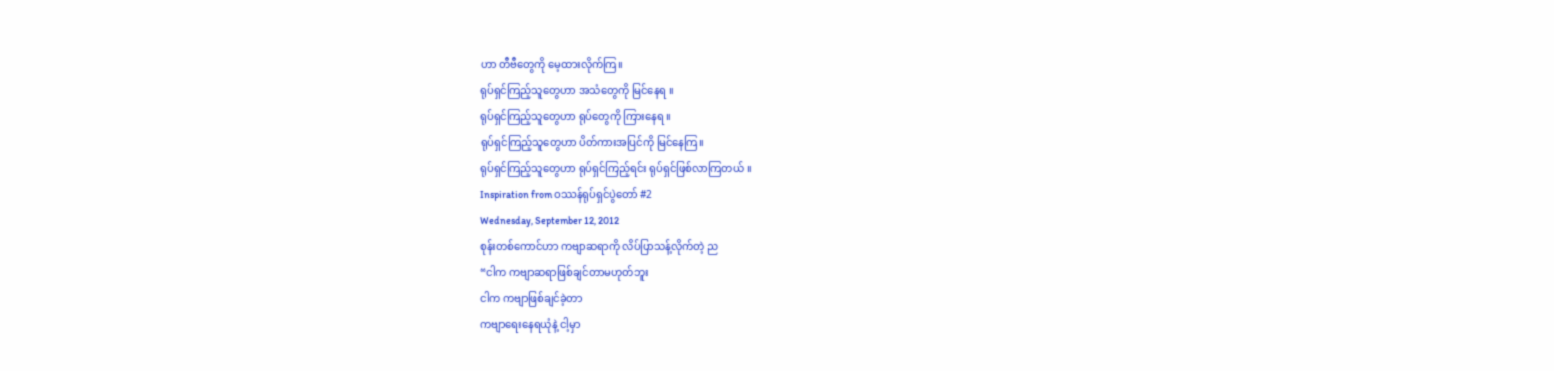ဟာ တီဗီတွေကို မေ့ထားလိုက်ကြ။
ရုပ်ရှင်ကြည့်သူတွေဟာ အသံတွေကို မြင်နေရ ။
ရုပ်ရှင်ကြည့်သူတွေဟာ ရုပ်တွေကို ကြားနေရ ။
ရုပ်ရှင်ကြည့်သူတွေဟာ ပိတ်ကားအပြင်ကို မြင်နေကြ။
ရုပ်ရှင်ကြည့်သူတွေဟာ ရုပ်ရှင်ကြည့်ရင်း ရုပ်ရှင်ဖြစ်လာကြတယ် ။
Inspiration from ဝဿန်ရုပ်ရှင်ပွဲတော် #2
Wednesday, September 12, 2012
စုန်းတစ်ကောင်ဟာ ကဗျာဆရာကို လိပ်ပြာသန့်လိုက်တဲ့ ည
“ငါက ကဗျာဆရာဖြစ်ချင်တာမဟုတ်ဘူး
ငါက ကဗျာဖြစ်ချင်ခဲ့တာ
ကဗျာရေးနေရယုံနဲ့ ငါ့မှာ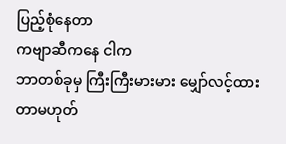ပြည့်စုံနေတာ
ကဗျာဆီကနေ ငါက
ဘာတစ်ခုမှ ကြီးကြီးမားမား မျှော်လင့်ထားတာမဟုတ်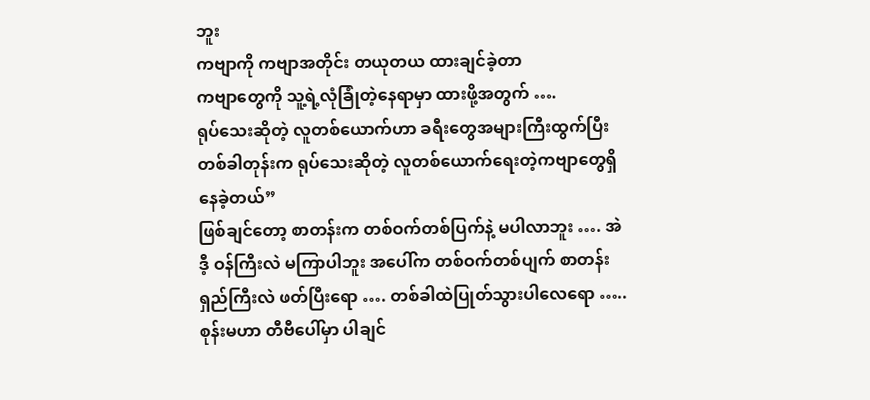ဘူး
ကဗျာကို ကဗျာအတိုင်း တယုတယ ထားချင်ခဲ့တာ
ကဗျာတွေကို သူ့ရဲ့လုံခြုံတဲ့နေရာမှာ ထားဖို့အတွက် ….
ရုပ်သေးဆိုတဲ့ လူတစ်ယောက်ဟာ ခရီးတွေအများကြီးထွက်ပြီး
တစ်ခါတုန်းက ရုပ်သေးဆိုတဲ့ လူတစ်ယောက်ရေးတဲ့ကဗျာတွေရှိနေခဲ့တယ်”
ဖြစ်ချင်တော့ စာတန်းက တစ်ဝက်တစ်ပြက်နဲ့ မပါလာဘူး …. အဲဒီ့ ဝန်ကြီးလဲ မကြာပါဘူး အပေါ်က တစ်ဝက်တစ်ပျက် စာတန်းရှည်ကြီးလဲ ဖတ်ပြီးရော …. တစ်ခါထဲပြုတ်သွားပါလေရော …..
စုန်းမဟာ တီဗီပေါ်မှာ ပါချင်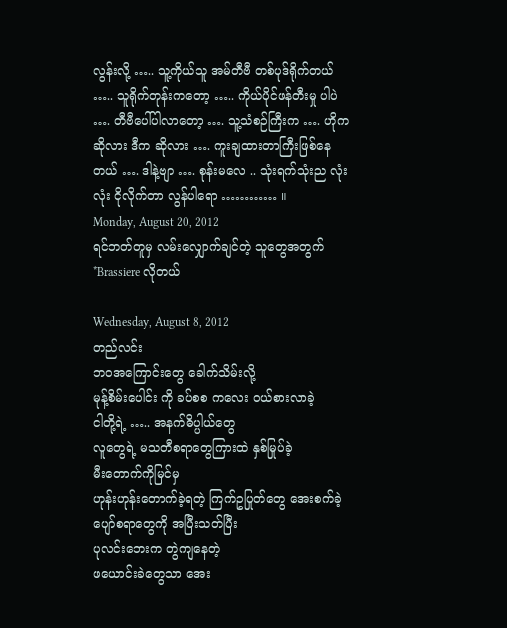လွန်းလို့ ….. သူ့ကိုယ်သူ အမ်တီဗီ တစ်ပုဒ်ရိုက်တယ် ….. သူရိုက်တုန်းကတော့ ….. ကိုယ်ပိုင်ဖန်တီးမှု ပါပဲ …. တီဗီပေါ်ပါလာတော့ …. သူ့သံစဉ်ကြီးက …. ဟိုက ဆိုလား ဒီက ဆိုလား …. ကူးချထားတာကြီးဖြစ်နေတယ် …. ဒါနဲ့ဗျာ …. စုန်းမလေ .. သုံးရက်သုံးည လုံးလုံး ငိုလိုက်တာ လွန်ပါရော ………… ။
Monday, August 20, 2012
ရင်ဘတ်တူမှ လမ်းလျှောက်ချင်တဲ့ သူတွေအတွက် *Brassiere လိုတယ်

Wednesday, August 8, 2012
တည်လင်း
ဘဝအကြောင်းတွေ ခေါက်သိမ်းလို့
မုန့်စိမ်းပေါင်း ကို ခပ်စစ ကလေး ဝယ်စားလာခဲ့
ငါတို့ရဲ့ ….. အနက်ဓိပ္ပါယ်တွေ
လူတွေရဲ့ မသတီစရာတွေကြားထဲ နှစ်မြုပ်ခဲ့
မီးတောက်ကိုမြင်မှ
ဟုန်းဟုန်းတောက်ခဲ့ရတဲ့ ကြက်ဥပြုတ်တွေ အေးစက်ခဲ့
ပျော်စရာတွေကို အပြီးသတ်ပြီး
ပုလင်းဘေးက တွဲကျနေတဲ့
ဖယောင်းခဲတွေသာ အေး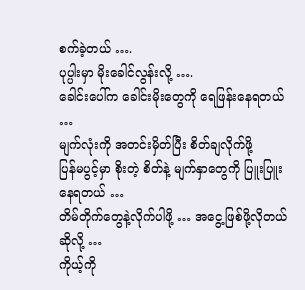စက်ခဲ့တယ် ….
ပုပ္ပါးမှာ မိုးခေါင်လွန်းလို့ ….
ခေါင်းပေါ်က ခေါင်းမိုးတွေကို ရေဖြန်းနေရတယ် …
မျက်လုံးကို အတင်းမှိတ်ပြီး စိတ်ချလိုက်ဖို့
ပြန်မပွင့်မှာ စိုးတဲ့ စိတ်နဲ့ မျက်နှာတွေကို ပြူးပြူးနေရတယ် …
တိမ်တိုက်တွေနဲ့လိုက်ပါဖို့ … အငွေ့ဖြစ်ဖို့လိုတယ် ဆိုလို့ …
ကိုယ့်ကို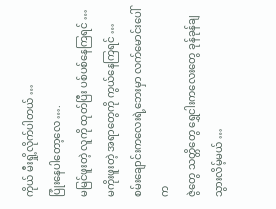ကိုယ် မီးရှို့လိုက်ပါတယ် …
ပြုံးနေပါတော့လေ ….
မမြင်ဖူးတဲ့ လူကို ထုတ်ပြီး ပစ်ပစ်နေကြရင် …
မကိုးဖူးတဲ့ အရာတွေကို ကွယ်နေကြရင် …
စမ်းချောင်းကလေးရဲ့ဘေးမှာ လက်မောင်းပေါ်က
ဇွဲတွေ သတ္တိတွေ ရွှေငါးကလေးတွေ ခုန်ခုန်ချသွားလိမ့်မယ် …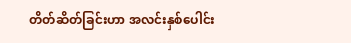တိတ်ဆိတ်ခြင်းဟာ အလင်းနှစ်ပေါင်း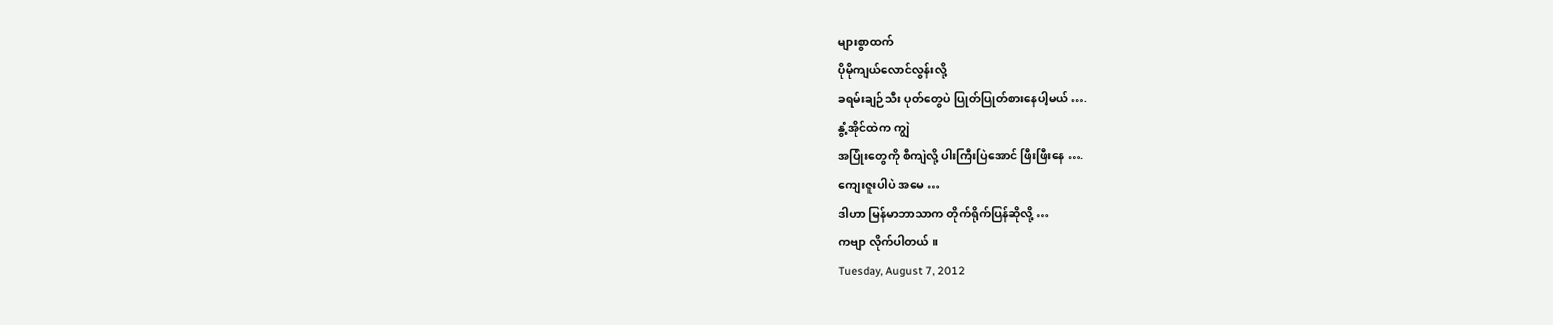များစွာထက်
ပိုမိုကျယ်လောင်လွန်းလို့
ခရမ်းချဉ်သီး ပုတ်တွေပဲ ပြုတ်ပြုတ်စားနေပါ့မယ် ….
နွံ့အိုင်ထဲက ကျွဲ
အပြုံးတွေကို စီကျဲလို့ ပါးကြီးပြဲအောင် ဖြီးဖြီးနေ ….
ကျေးဇူးပါပဲ အမေ …
ဒါဟာ မြန်မာဘာသာက တိုက်ရိုက်ပြန်ဆိုလို့ …
ကဗျာ လိုက်ပါတယ် ။
Tuesday, August 7, 2012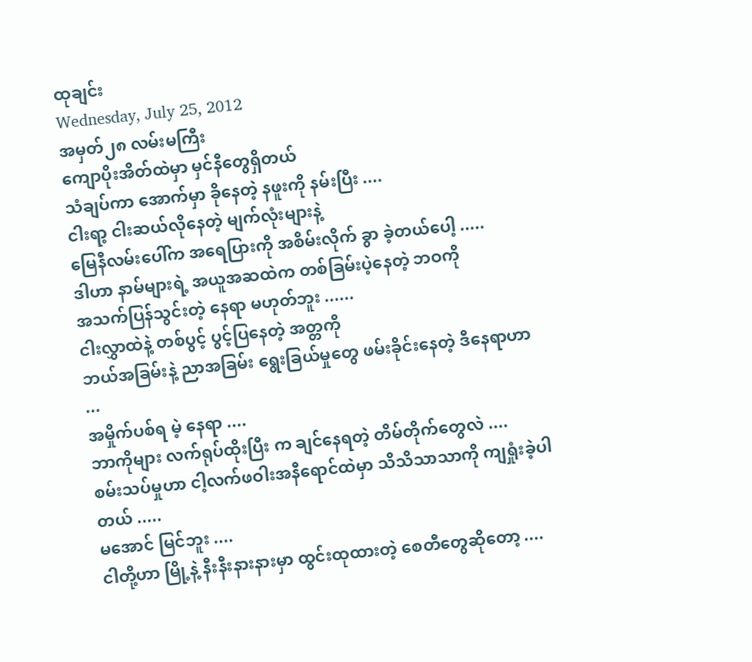ထုချင်း
Wednesday, July 25, 2012
အမှတ်၂၈ လမ်းမကြီး
ကျောပိုးအိတ်ထဲမှာ မှင်နီတွေရှိတယ်
သံချပ်ကာ အောက်မှာ ခိုနေတဲ့ နဖူးကို နမ်းပြီး ....
ငါးရာ့ ငါးဆယ်လိုနေတဲ့ မျက်လုံးများနဲ့
မြေနီလမ်းပေါ်က အရေပြားကို အစိမ်းလိုက် ခွာ ခဲ့တယ်ပေါ့ .....
ဒါဟာ နာမ်များရဲ့ အယူအဆထဲက တစ်ခြမ်းပဲ့နေတဲ့ ဘဝကို
အသက်ပြန်သွင်းတဲ့ နေရာ မဟုတ်ဘူး ......
ငါးလွှာထဲနဲ့ တစ်ပွင့် ပွင့်ပြနေတဲ့ အတ္တကို
ဘယ်အခြမ်းနဲ့ ညာအခြမ်း ရွေးခြယ်မှုတွေ ဖမ်းခိုင်းနေတဲ့ ဒီနေရာဟာ ...
အမှိုက်ပစ်ရ မဲ့ နေရာ ....
ဘာကိုများ လက်ရုပ်ထိုးပြီး က ချင်နေရတဲ့ တိမ်တိုက်တွေလဲ ....
စမ်းသပ်မှုဟာ ငါ့လက်ဖဝါးအနီရောင်ထဲမှာ သိသိသာသာကို ကျရှုံးခဲ့ပါတယ် .....
မအောင် မြင်ဘူး ....
ငါတို့ဟာ မြို့နဲ့ နီးနီးနားနားမှာ ထွင်းထုထားတဲ့ စေတီတွေဆိုတော့ ....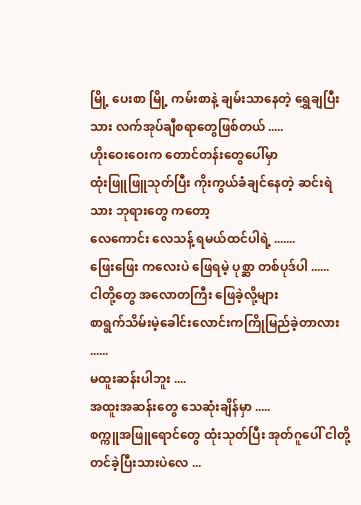မြို့ ပေးစာ မြို့ ကမ်းစာနဲ့ ချမ်းသာနေတဲ့ ရွှေချပြီးသား လက်အုပ်ချီစရာတွေဖြစ်တယ် .....
ဟိုးဝေးဝေးက တောင်တန်းတွေပေါ်မှာ
ထုံးဖြူဖြူသုတ်ပြီး ကိုးကွယ်ခံချင်နေတဲ့ ဆင်းရဲသား ဘုရားတွေ ကတော့
လေကောင်း လေသန့် ရမယ်ထင်ပါရဲ့ .......
ဖြေးဖြေး ကလေးပဲ ဖြေရမဲ့ ပုစ္ဆာ တစ်ပုဒ်ပါ ......
ငါတို့တွေ အလောတကြီး ဖြေခဲ့လို့များ
စာရွက်သိမ်းမဲ့ခေါင်းလောင်းကကြိုမြည်ခဲ့တာလား ......
မထူးဆန်းပါဘူး ....
အထူးအဆန်းတွေ သေဆုံးချိန်မှာ .....
စက္ကူအဖြူရောင်တွေ ထုံးသုတ်ပြီး အုတ်ဂူပေါ် ငါတို့တင်ခဲ့ပြီးသားပဲလေ ...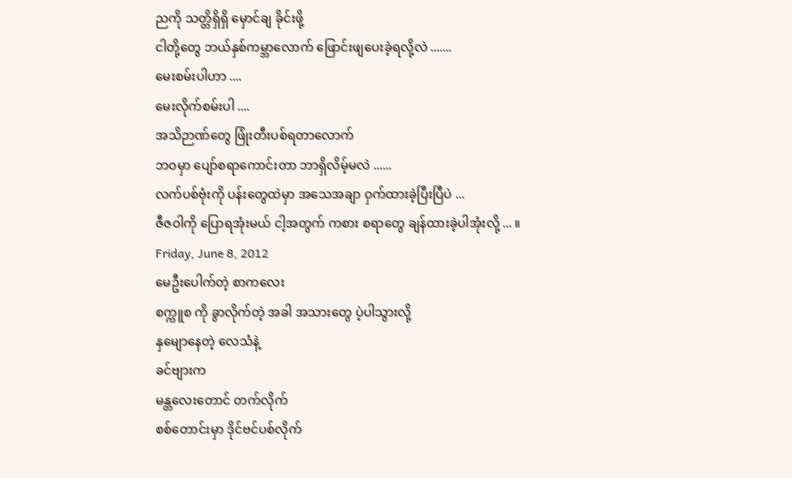ညကို သတ္တိရှိရှိ မှောင်ချ ခိုင်းဖို့
ငါတို့တွေ ဘယ်နှစ်ကမ္ဘာလောက် ဖြောင်းဖျပေးခဲ့ရလို့လဲ .......
မေးစမ်းပါဟာ ....
မေးလိုက်စမ်းပါ ....
အသိဉာဏ်တွေ ဖြုံးတီးပစ်ရတာလောက်
ဘဝမှာ ပျော်စရာကောင်းတာ ဘာရှိလိမ့်မလဲ ......
လက်ပစ်ဗုံးကို ပန်းတွေထဲမှာ အသေအချာ ဝှက်ထားခဲ့ပြီးပြီပဲ ...
ဇီဇဝါကို ပြောရအုံးမယ် ငါ့အတွက် ကစား စရာတွေ ချန်ထားခဲ့ပါအုံးလို့ ... ။
Friday, June 8, 2012
မေဦးပေါက်တဲ့ စာကလေး
စက္ကူစ ကို ခွာလိုက်တဲ့ အခါ အသားတွေ ပဲ့ပါသွားလို့
နှမျောနေတဲ့ လေသံနဲ့
ခင်ဗျားက
မန္တလေးတောင် တက်လိုက်
စစ်တောင်းမှာ ဒိုင်ဗင်ပစ်လိုက်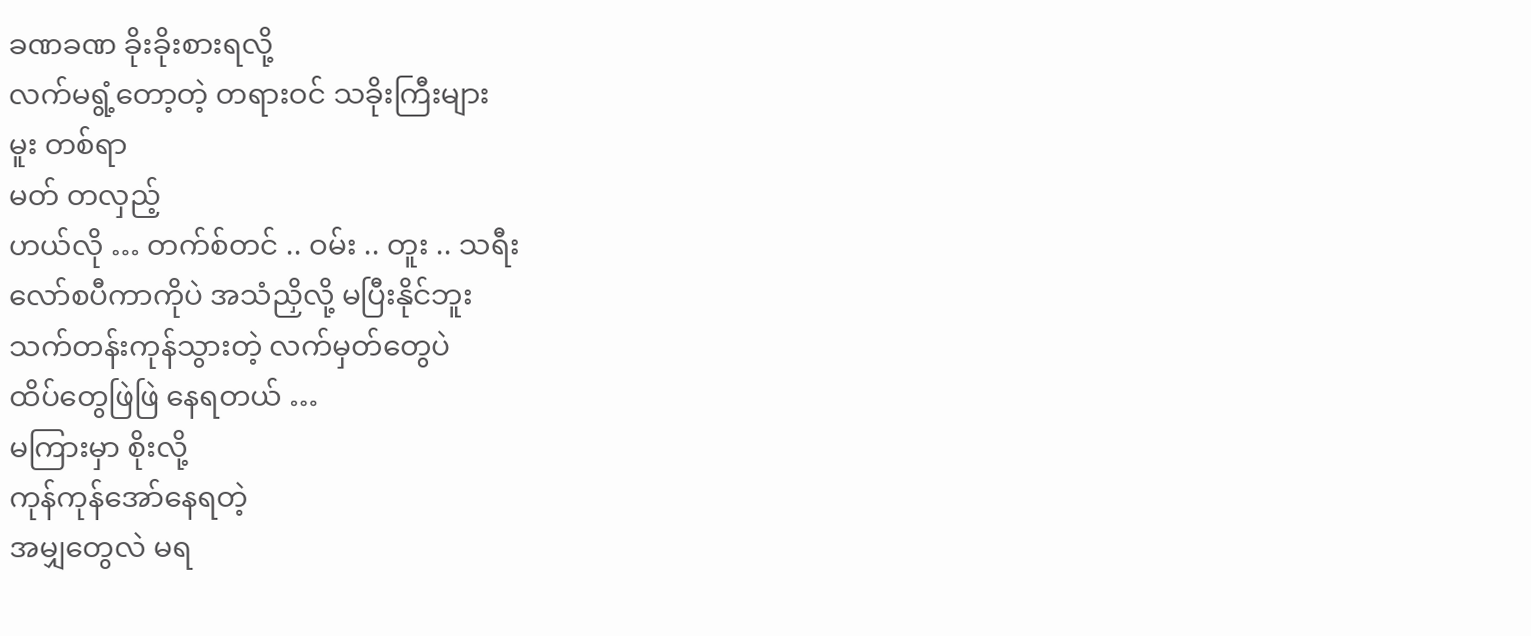ခဏခဏ ခိုးခိုးစားရလို့
လက်မရွံ့တော့တဲ့ တရားဝင် သခိုးကြီးများ
မူး တစ်ရာ
မတ် တလှည့်
ဟယ်လို … တက်စ်တင် .. ဝမ်း .. တူး .. သရီး
လော်စပီကာကိုပဲ အသံညှိလို့ မပြီးနိုင်ဘူး
သက်တန်းကုန်သွားတဲ့ လက်မှတ်တွေပဲ
ထိပ်တွေဖြဲဖြဲ နေရတယ် …
မကြားမှာ စိုးလို့
ကုန်ကုန်အော်နေရတဲ့
အမျှတွေလဲ မရ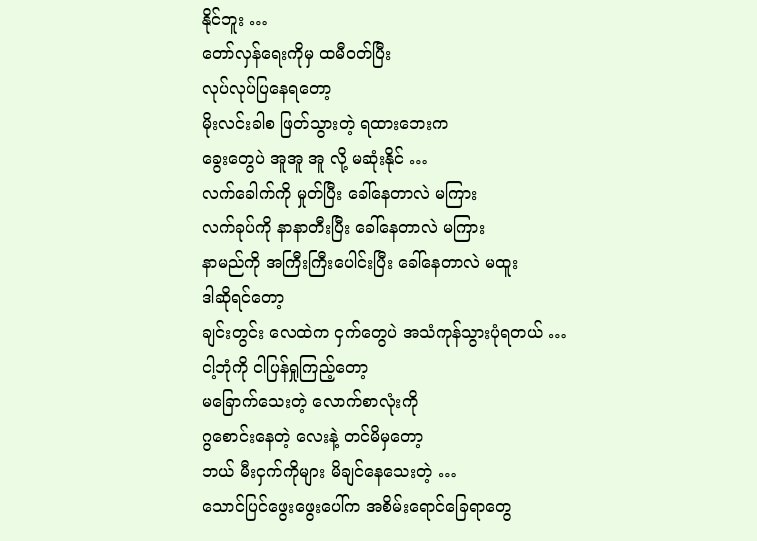နိုင်ဘူး …
တော်လှန်ရေးကိုမှ ထမီဝတ်ပြီး
လုပ်လုပ်ပြနေရတော့
မိုးလင်းခါစ ဖြတ်သွားတဲ့ ရထားဘေးက
ခွေးတွေပဲ အူအူ အူ လို့ မဆုံးနိုင် …
လက်ခေါက်ကို မှုတ်ပြီး ခေါ်နေတာလဲ မကြား
လက်ခုပ်ကို နာနာတီးပြီး ခေါ်နေတာလဲ မကြား
နာမည်ကို အကြီးကြီးပေါင်းပြီး ခေါ်နေတာလဲ မထူး
ဒါဆိုရင်တော့
ချင်းတွင်း လေထဲက ငှက်တွေပဲ အသံကုန်သွားပုံရတယ် …
ငါ့ဘုံကို ငါပြန်ရှုကြည့်တော့
မခြောက်သေးတဲ့ လောက်စာလုံးကို
ဂွစောင်းနေတဲ့ လေးနဲ့ တင်မိမှတော့
ဘယ် မီးငှက်ကိုများ မိချင်နေသေးတဲ့ …
သောင်ပြင်ဖွေးဖွေးပေါ်က အစိမ်းရောင်ခြေရာတွေ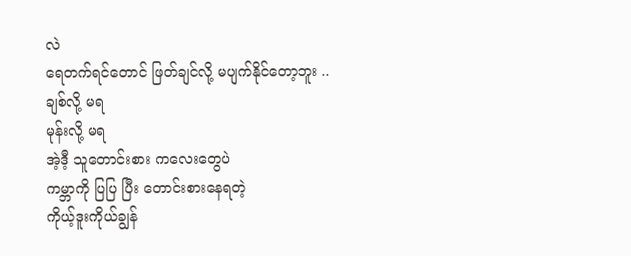လဲ
ရေတက်ရင်တောင် ဖြတ်ချင်လို့ မပျက်နိုင်တော့ဘူး ..
ချစ်လို့ မရ
မုန်းလို့ မရ
အဲ့ဒီ့ သူတောင်းစား ကလေးတွေပဲ
ကမ္ဘာကို ပြပြ ပြီး တောင်းစားနေရတဲ့
ကိုယ့်ဒူးကိုယ်ချွန်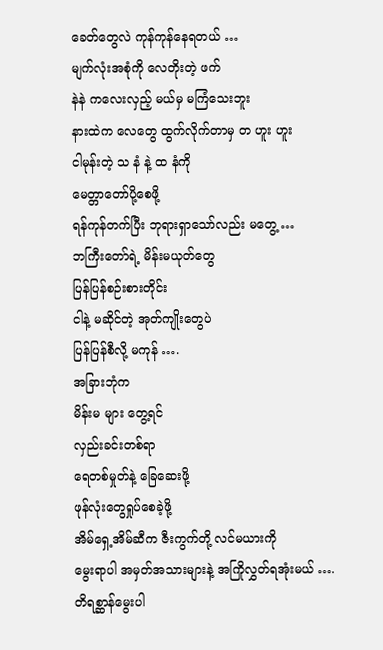ခေတ်တွေလဲ ကုန်ကုန်နေရတယ် …
မျက်လုံးအစုံကို လေတိုးတဲ့ ဖက်
နဲနဲ ကလေးလှည့် မယ်မှ မကြံသေးဘူး
နားထဲက လေတွေ ထွက်လိုက်တာမှ တ ဟူး ဟူး
ငါမုန်းတဲ့ သ နံ နဲ့ ထ နံကို
မေတ္တာတော်ပို့စေဖို့
ရန်ကုန်တက်ပြီး ဘုရားရှာသော်လည်း မတွေ့ …
ဘကြီးတော်ရဲ့ မိန်းမယုတ်တွေ
ပြန်ပြန်စဉ်းစားတိုင်း
ငါနဲ့ မဆိုင်တဲ့ အုတ်ကျိုးတွေပဲ
ပြန်ပြန်စီလို့ မကုန် ….
အခြားဘုံက
မိန်းမ များ တွေ့ရင်
လှည်းခင်းတစ်ရာ
ရေတစ်မှုတ်နဲ့ ခြေဆေးဖို့
ဖုန်လုံးတွေရှုပ်စေခဲ့ဖို့
အိမ်ရှေ့အိမ်ဆီက ဇီးကွက်တို့ လင်မယားကို
မွေးရာပါ အမှတ်အသားများနဲ့ အကြိုလွှတ်ရအုံးမယ် ….
တိရစ္ဆာန်မွေးပါ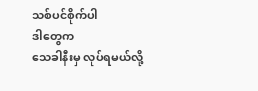သစ်ပင်စိုက်ပါ
ဒါတွေက
သေခါနီးမှ လုပ်ရမယ်လို့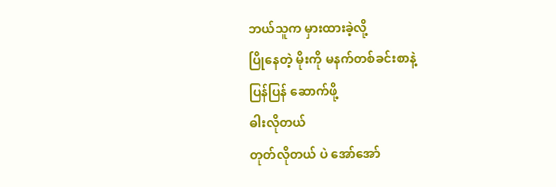ဘယ်သူက မှားထားခဲ့လို့
ပြိုနေတဲ့ မိုးကို မနက်တစ်ခင်းစာနဲ့
ပြန်ပြန် ဆောက်ဖို့
ဓါးလိုတယ်
တုတ်လိုတယ် ပဲ အော်အော်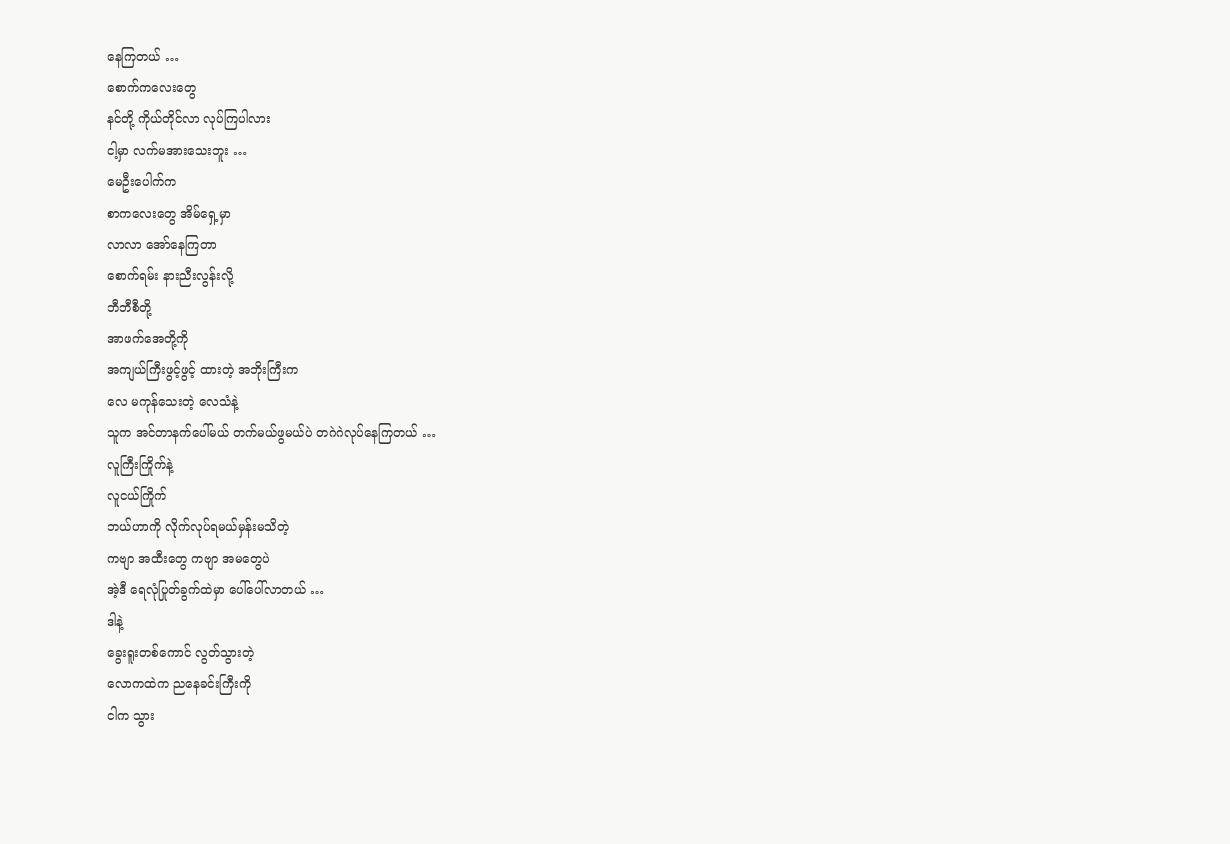နေကြတယ် …
စောက်ကလေးတွေ
နင်တို့ ကိုယ်တိုင်လာ လုပ်ကြပါလား
ငါ့မှာ လက်မအားသေးဘူး …
မေဦးပေါက်က
စာကလေးတွေ အိမ်ရှေ့မှာ
လာလာ အော်နေကြတာ
စောက်ရမ်း နားညီးလွန်းလို့
ဘီဘီစီတို့
အာဖက်အေတို့ကို
အကျယ်ကြီးဖွင့်ဖွင့် ထားတဲ့ အဘိုးကြီးက
လေ မကုန်သေးတဲ့ လေသံနဲ့
သူက အင်တာနက်ပေါ်မယ် တက်မယ်ဖွမယ်ပဲ တဂဲဂဲလုပ်နေကြတယ် …
လူကြီးကြိုက်နဲ့
လူငယ်ကြိုက်
ဘယ်ဟာကို လိုက်လုပ်ရမယ်မှန်းမသိတဲ့
ကဗျာ အထီးတွေ ကဗျာ အမတွေပဲ
အဲ့ဒီ ရေလုံပြုတ်ခွက်ထဲမှာ ပေါ်ပေါ်လာတယ် …
ဒါနဲ့
ခွေးရူးတစ်ကောင် လွတ်သွားတဲ့
လောကထဲက ညနေခင်းကြီးကို
ငါက သွား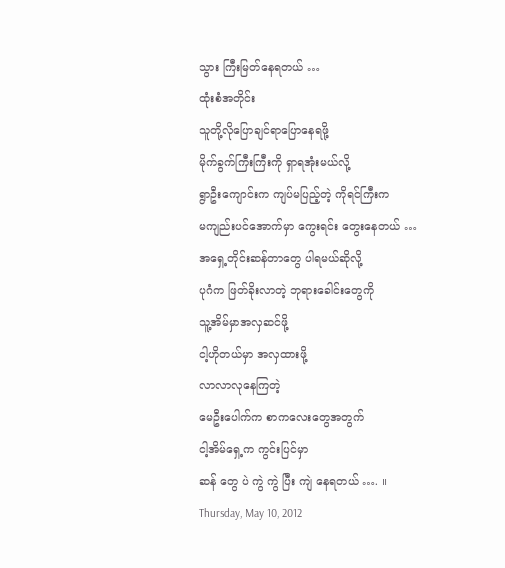သွား ကြီးမြတ်နေရတယ် …
ထုံးစံအတိုင်း
သူတို့လိုပြောချင်ရာပြောနေရဖို့
မိုက်ခွက်ကြီးကြီးကို ရှာရအုံးမယ်လို့
ရွာဦးကျောင်းက ကျပ်မပြည့်တဲ့ ကိုရင်ကြီးက
မကျည်းပင်အောက်မှာ ကွေးရင်း တွေးနေတယ် …
အရှေ့တိုင်းဆန်တာတွေ ပါရမယ်ဆိုလို့
ပုဂံက ဖြတ်ခိုးလာတဲ့ ဘုရားခေါင်းတွေကို
သူ့အိမ်မှာအလှဆင်ဖို့
ငါ့ဟိုတယ်မှာ အလှထားဖို့
လာလာလုနေကြတဲ့
မေဦးပေါက်က စာကလေးတွေအတွက်
ငါ့အိမ်ရှေ့က ကွင်းပြင်မှာ
ဆန် တွေ ပဲ ကွဲ ကွဲ ပြီး ကျဲ နေရတယ် …. ။
Thursday, May 10, 2012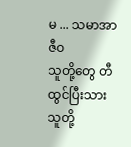မ ... သမာအာဇီဝ
သူတို့တွေ တီထွင်ပြီးသား
သူတို့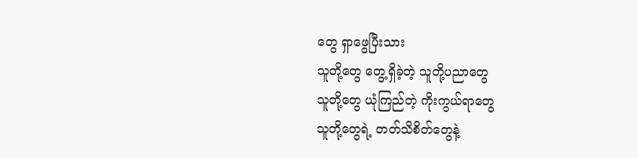တွေ ရှာဖွေပြီးသား
သူတို့တွေ တွေ့ရှိခဲ့တဲ့ သူတို့ပညာတွေ
သူတို့တွေ ယုံကြည်တဲ့ ကိုးကွယ်ရာတွေ
သူတို့တွေရဲ့ တတ်သိစိတ်တွေနဲ့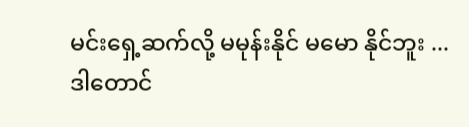မင်းရှေ့ဆက်လို့ မမုန်းနိုင် မမော နိုင်ဘူး ...
ဒါတောင်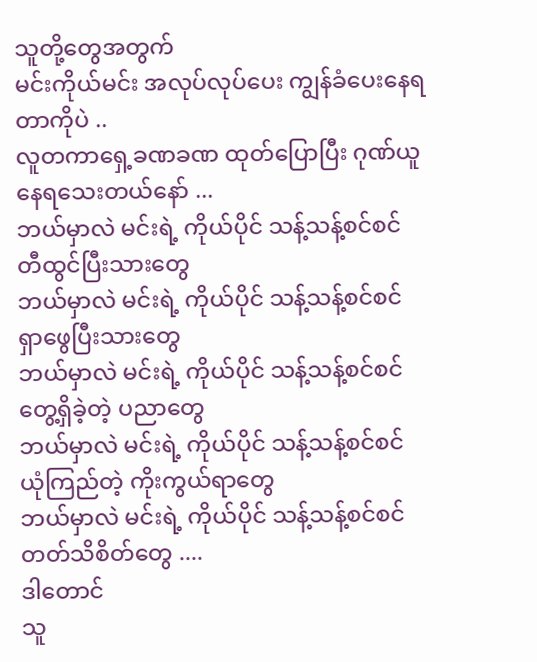သူတို့တွေအတွက်
မင်းကိုယ်မင်း အလုပ်လုပ်ပေး ကျွန်ခံပေးနေရတာကိုပဲ ..
လူတကာရှေ့ခဏခဏ ထုတ်ပြောပြီး ဂုဏ်ယူနေရသေးတယ်နော် ...
ဘယ်မှာလဲ မင်းရဲ့ ကိုယ်ပိုင် သန့်သန့်စင်စင် တီထွင်ပြီးသားတွေ
ဘယ်မှာလဲ မင်းရဲ့ ကိုယ်ပိုင် သန့်သန့်စင်စင် ရှာဖွေပြီးသားတွေ
ဘယ်မှာလဲ မင်းရဲ့ ကိုယ်ပိုင် သန့်သန့်စင်စင် တွေ့ရှိခဲ့တဲ့ ပညာတွေ
ဘယ်မှာလဲ မင်းရဲ့ ကိုယ်ပိုင် သန့်သန့်စင်စင် ယုံကြည်တဲ့ ကိုးကွယ်ရာတွေ
ဘယ်မှာလဲ မင်းရဲ့ ကိုယ်ပိုင် သန့်သန့်စင်စင် တတ်သိစိတ်တွေ ....
ဒါတောင်
သူ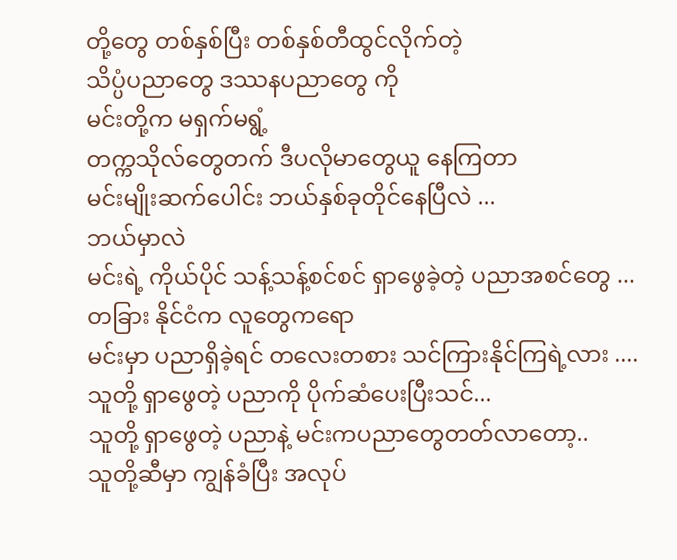တို့တွေ တစ်နှစ်ပြီး တစ်နှစ်တီထွင်လိုက်တဲ့
သိပ္ပံပညာတွေ ဒဿနပညာတွေ ကို
မင်းတို့က မရှက်မရွံ့
တက္ကသိုလ်တွေတက် ဒီပလိုမာတွေယူ နေကြတာ
မင်းမျိုးဆက်ပေါင်း ဘယ်နှစ်ခုတိုင်နေပြီလဲ ...
ဘယ်မှာလဲ
မင်းရဲ့ ကိုယ်ပိုင် သန့်သန့်စင်စင် ရှာဖွေခဲ့တဲ့ ပညာအစင်တွေ ...
တခြား နိုင်ငံက လူတွေကရော
မင်းမှာ ပညာရှိခဲ့ရင် တလေးတစား သင်ကြားနိုင်ကြရဲ့လား ....
သူတို့ ရှာဖွေတဲ့ ပညာကို ပိုက်ဆံပေးပြီးသင်...
သူတို့ ရှာဖွေတဲ့ ပညာနဲ့ မင်းကပညာတွေတတ်လာတော့..
သူတို့ဆီမှာ ကျွန်ခံပြီး အလုပ်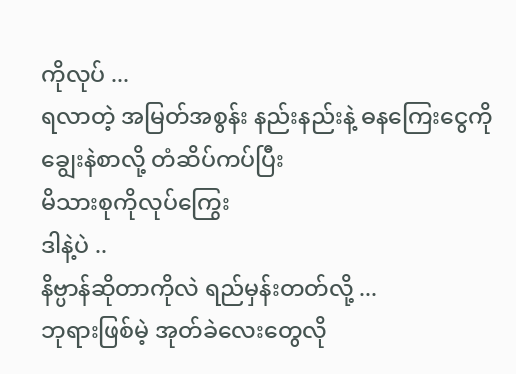ကိုလုပ် ...
ရလာတဲ့ အမြတ်အစွန်း နည်းနည်းနဲ့ ဓနကြေးငွေကို
ချွေးနဲစာလို့ တံဆိပ်ကပ်ပြီး
မိသားစုကိုလုပ်ကြွေး
ဒါနဲ့ပဲ ..
နိဗ္ပာန်ဆိုတာကိုလဲ ရည်မှန်းတတ်လို့ ...
ဘုရားဖြစ်မဲ့ အုတ်ခဲလေးတွေလို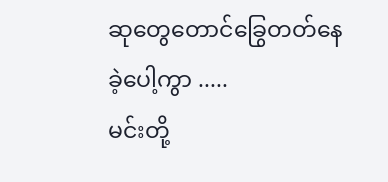ဆုတွေတောင်ခြွေတတ်နေခဲ့ပေါ့ကွာ .....
မင်းတို့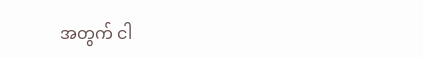အတွက် ငါ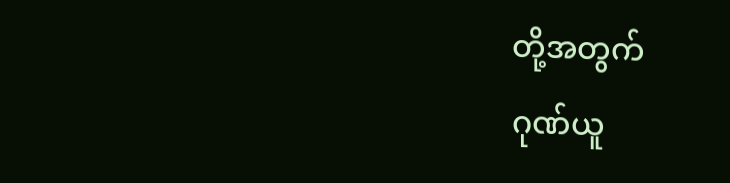တို့အတွက်
ဂုဏ်ယူ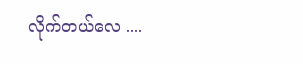လိုက်တယ်လေ ....